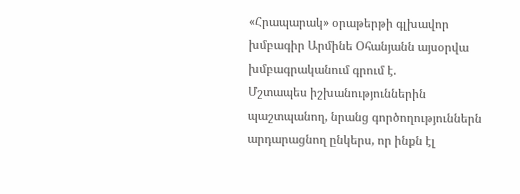«Հրապարակ» օրաթերթի գլխավոր խմբագիր Արմինե Օհանյանն այսօրվա խմբագրականում գրում է.
Մշտապես իշխանություններին պաշտպանող, նրանց գործողություններն արդարացնող ընկերս, որ ինքն էլ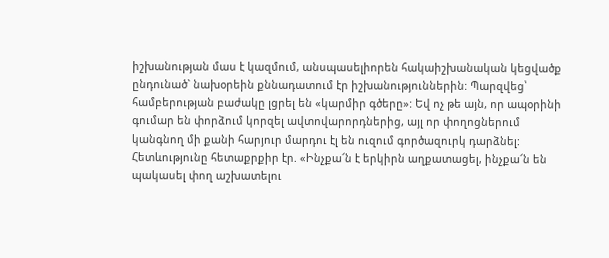իշխանության մաս է կազմում, անսպասելիորեն հակաիշխանական կեցվածք ընդունած` նախօրեին քննադատում էր իշխանություններին: Պարզվեց՝ համբերության բաժակը լցրել են «կարմիր գծերը»: Եվ ոչ թե այն, որ ապօրինի գումար են փորձում կորզել ավտովարորդներից, այլ որ փողոցներում կանգնող մի քանի հարյուր մարդու էլ են ուզում գործազուրկ դարձնել: Հետևությունը հետաքրքիր էր. «Ինչքա՜ն է երկիրն աղքատացել, ինչքա՜ն են պակասել փող աշխատելու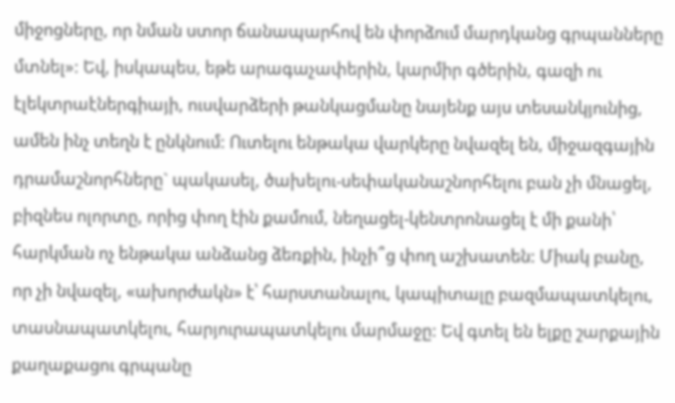միջոցները, որ նման ստոր ճանապարհով են փորձում մարդկանց գրպանները մտնել»: Եվ, իսկապես, եթե արագաչափերին, կարմիր գծերին, գազի ու էլեկտրաէներգիայի, ուսվարձերի թանկացմանը նայենք այս տեսանկյունից, ամեն ինչ տեղն է ընկնում: Ուտելու ենթակա վարկերը նվազել են, միջազգային դրամաշնորհները` պակասել, ծախելու-սեփականաշնորհելու բան չի մնացել, բիզնես ոլորտը, որից փող էին քամում, նեղացել-կենտրոնացել է մի քանի՝ հարկման ոչ ենթակա անձանց ձեռքին, ինչի՞ց փող աշխատեն: Միակ բանը, որ չի նվազել, «ախորժակն» է՝ հարստանալու, կապիտալը բազմապատկելու, տասնապատկելու, հարյուրապատկելու մարմաջը: Եվ գտել են ելքը շարքային քաղաքացու գրպանը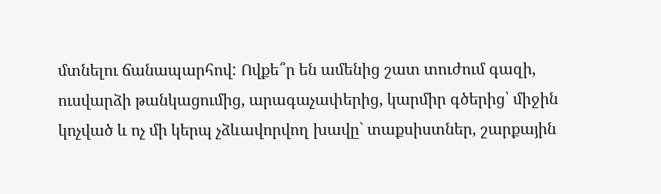մտնելու ճանապարհով: Ովքե՞ր են ամենից շատ տուժում գազի, ուսվարձի թանկացումից, արագաչափերից, կարմիր գծերից՝ միջին կոչված և ոչ մի կերպ չձևավորվող խավը` տաքսիստներ, շարքային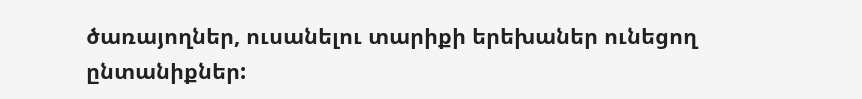ծառայողներ, ուսանելու տարիքի երեխաներ ունեցող ընտանիքներ: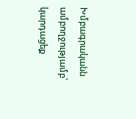Խմբագրականն ամբողջությամբ՝ կարդացեք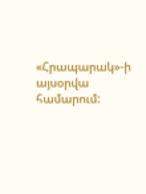«Հրապարակ»-ի այսօրվա համարում: